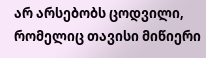არ არსებობს ცოდვილი, რომელიც თავისი მიწიერი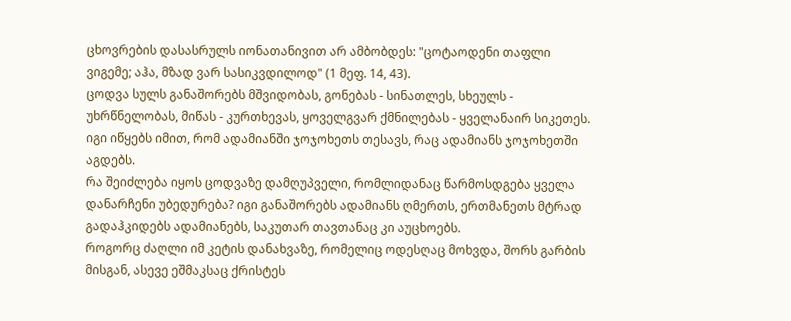ცხოვრების დასასრულს იონათანივით არ ამბობდეს: "ცოტაოდენი თაფლი ვიგემე; აჰა, მზად ვარ სასიკვდილოდ" (1 მეფ. 14, 43).
ცოდვა სულს განაშორებს მშვიდობას, გონებას - სინათლეს, სხეულს - უხრწნელობას, მიწას - კურთხევას, ყოველგვარ ქმნილებას - ყველანაირ სიკეთეს. იგი იწყებს იმით, რომ ადამიანში ჯოჯოხეთს თესავს, რაც ადამიანს ჯოჯოხეთში აგდებს.
რა შეიძლება იყოს ცოდვაზე დამღუპველი, რომლიდანაც წარმოსდგება ყველა დანარჩენი უბედურება? იგი განაშორებს ადამიანს ღმერთს, ერთმანეთს მტრად გადაჰკიდებს ადამიანებს, საკუთარ თავთანაც კი აუცხოებს.
როგორც ძაღლი იმ კეტის დანახვაზე, რომელიც ოდესღაც მოხვდა, შორს გარბის მისგან, ასევე ეშმაკსაც ქრისტეს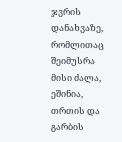ჯვრის დანახვაზე, რომლითაც შეიმუსრა მისი ძალა, ეშინია, თრთის და გარბის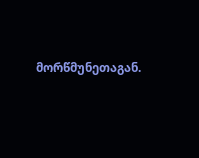მორწმუნეთაგან.